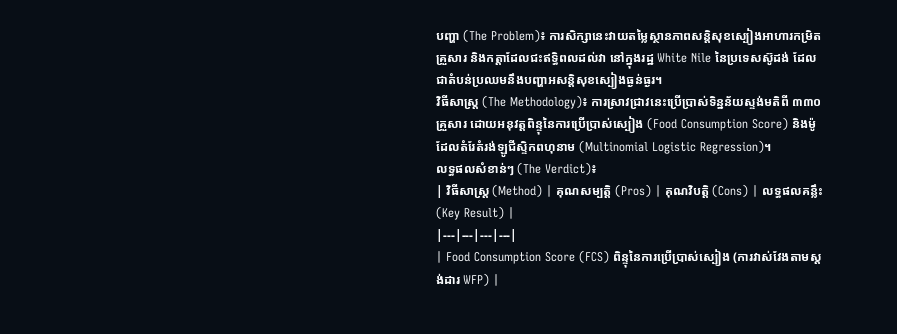បញ្ហា (The Problem)៖ ការសិក្សានេះវាយតម្លៃស្ថានភាពសន្តិសុខស្បៀងអាហារកម្រិតគ្រួសារ និងកត្តាដែលជះឥទ្ធិពលដល់វា នៅក្នុងរដ្ឋ White Nile នៃប្រទេសស៊ូដង់ ដែលជាតំបន់ប្រឈមនឹងបញ្ហាអសន្តិសុខស្បៀងធ្ងន់ធ្ងរ។
វិធីសាស្ត្រ (The Methodology)៖ ការស្រាវជ្រាវនេះប្រើប្រាស់ទិន្នន័យស្ទង់មតិពី ៣៣០ គ្រួសារ ដោយអនុវត្តពិន្ទុនៃការប្រើប្រាស់ស្បៀង (Food Consumption Score) និងម៉ូដែលតំរែតំរង់ឡូជីស្ទិកពហុនាម (Multinomial Logistic Regression)។
លទ្ធផលសំខាន់ៗ (The Verdict)៖
| វិធីសាស្ត្រ (Method) | គុណសម្បត្តិ (Pros) | គុណវិបត្តិ (Cons) | លទ្ធផលគន្លឹះ (Key Result) |
|---|---|---|---|
| Food Consumption Score (FCS) ពិន្ទុនៃការប្រើប្រាស់ស្បៀង (ការវាស់វែងតាមស្តង់ដារ WFP) |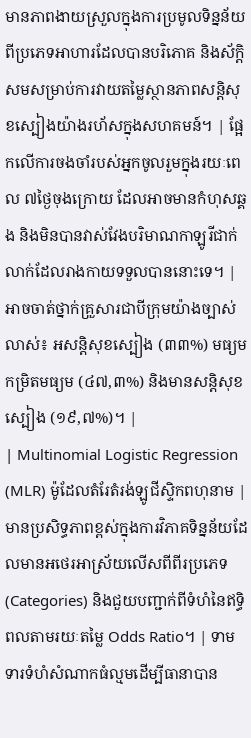មានភាពងាយស្រួលក្នុងការប្រមូលទិន្នន័យពីប្រភេទអាហារដែលបានបរិភោគ និងស័ក្តិសមសម្រាប់ការវាយតម្លៃស្ថានភាពសន្តិសុខស្បៀងយ៉ាងរហ័សក្នុងសហគមន៍។ | ផ្អែកលើការចងចាំរបស់អ្នកចូលរួមក្នុងរយៈពេល ៧ថ្ងៃចុងក្រោយ ដែលអាចមានកំហុសឆ្គង និងមិនបានវាស់វែងបរិមាណកាឡូរីជាក់លាក់ដែលរាងកាយទទួលបាននោះទេ។ | អាចចាត់ថ្នាក់គ្រួសារជាបីក្រុមយ៉ាងច្បាស់លាស់៖ អសន្តិសុខស្បៀង (៣៣%) មធ្យមកម្រិតមធ្យម (៤៧,៣%) និងមានសន្តិសុខស្បៀង (១៩,៧%)។ |
| Multinomial Logistic Regression (MLR) ម៉ូដែលតំរែតំរង់ឡូជីស្ទិកពហុនាម |
មានប្រសិទ្ធភាពខ្ពស់ក្នុងការវិភាគទិន្នន័យដែលមានអថេរអាស្រ័យលើសពីពីរប្រភេទ (Categories) និងជួយបញ្ជាក់ពីទំហំនៃឥទ្ធិពលតាមរយៈតម្លៃ Odds Ratio។ | ទាមទារទំហំសំណាកធំល្មមដើម្បីធានាបាន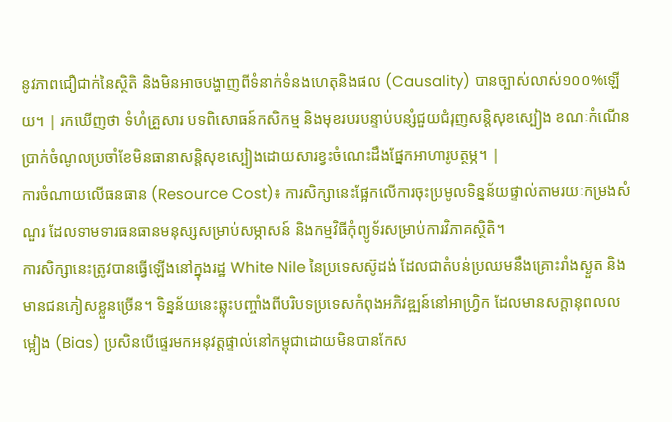នូវភាពជឿជាក់នៃស្ថិតិ និងមិនអាចបង្ហាញពីទំនាក់ទំនងហេតុនិងផល (Causality) បានច្បាស់លាស់១០០%ឡើយ។ | រកឃើញថា ទំហំគ្រួសារ បទពិសោធន៍កសិកម្ម និងមុខរបរបន្ទាប់បន្សំជួយជំរុញសន្តិសុខស្បៀង ខណៈកំណើនប្រាក់ចំណូលប្រចាំខែមិនធានាសន្តិសុខស្បៀងដោយសារខ្វះចំណេះដឹងផ្នែកអាហារូបត្ថម្ភ។ |
ការចំណាយលើធនធាន (Resource Cost)៖ ការសិក្សានេះផ្អែកលើការចុះប្រមូលទិន្នន័យផ្ទាល់តាមរយៈកម្រងសំណួរ ដែលទាមទារធនធានមនុស្សសម្រាប់សម្ភាសន៍ និងកម្មវិធីកុំព្យូទ័រសម្រាប់ការវិភាគស្ថិតិ។
ការសិក្សានេះត្រូវបានធ្វើឡើងនៅក្នុងរដ្ឋ White Nile នៃប្រទេសស៊ូដង់ ដែលជាតំបន់ប្រឈមនឹងគ្រោះរាំងស្ងួត និងមានជនភៀសខ្លួនច្រើន។ ទិន្នន័យនេះឆ្លុះបញ្ចាំងពីបរិបទប្រទេសកំពុងអភិវឌ្ឍន៍នៅអាហ្វ្រិក ដែលមានសក្តានុពលលម្អៀង (Bias) ប្រសិនបើផ្ទេរមកអនុវត្តផ្ទាល់នៅកម្ពុជាដោយមិនបានកែស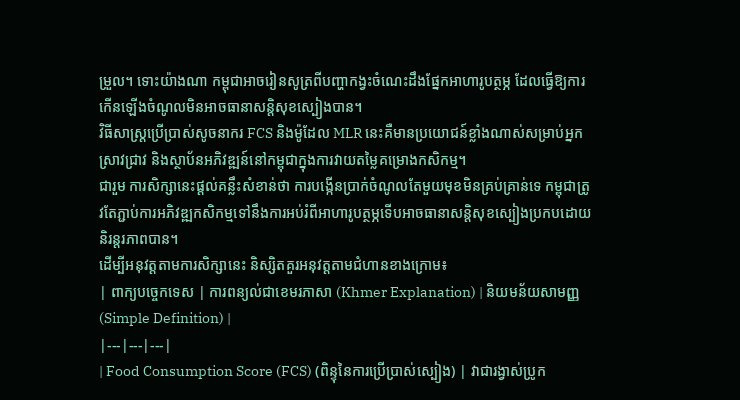ម្រួល។ ទោះយ៉ាងណា កម្ពុជាអាចរៀនសូត្រពីបញ្ហាកង្វះចំណេះដឹងផ្នែកអាហារូបត្ថម្ភ ដែលធ្វើឱ្យការកើនឡើងចំណូលមិនអាចធានាសន្តិសុខស្បៀងបាន។
វិធីសាស្រ្តប្រើប្រាស់សូចនាករ FCS និងម៉ូដែល MLR នេះគឺមានប្រយោជន៍ខ្លាំងណាស់សម្រាប់អ្នកស្រាវជ្រាវ និងស្ថាប័នអភិវឌ្ឍន៍នៅកម្ពុជាក្នុងការវាយតម្លៃគម្រោងកសិកម្ម។
ជារួម ការសិក្សានេះផ្តល់គន្លឹះសំខាន់ថា ការបង្កើនប្រាក់ចំណូលតែមួយមុខមិនគ្រប់គ្រាន់ទេ កម្ពុជាត្រូវតែភ្ជាប់ការអភិវឌ្ឍកសិកម្មទៅនឹងការអប់រំពីអាហារូបត្ថម្ភទើបអាចធានាសន្តិសុខស្បៀងប្រកបដោយនិរន្តរភាពបាន។
ដើម្បីអនុវត្តតាមការសិក្សានេះ និស្សិតគួរអនុវត្តតាមជំហានខាងក្រោម៖
| ពាក្យបច្ចេកទេស | ការពន្យល់ជាខេមរភាសា (Khmer Explanation) | និយមន័យសាមញ្ញ (Simple Definition) |
|---|---|---|
| Food Consumption Score (FCS) (ពិន្ទុនៃការប្រើប្រាស់ស្បៀង) | វាជារង្វាស់ប្រូក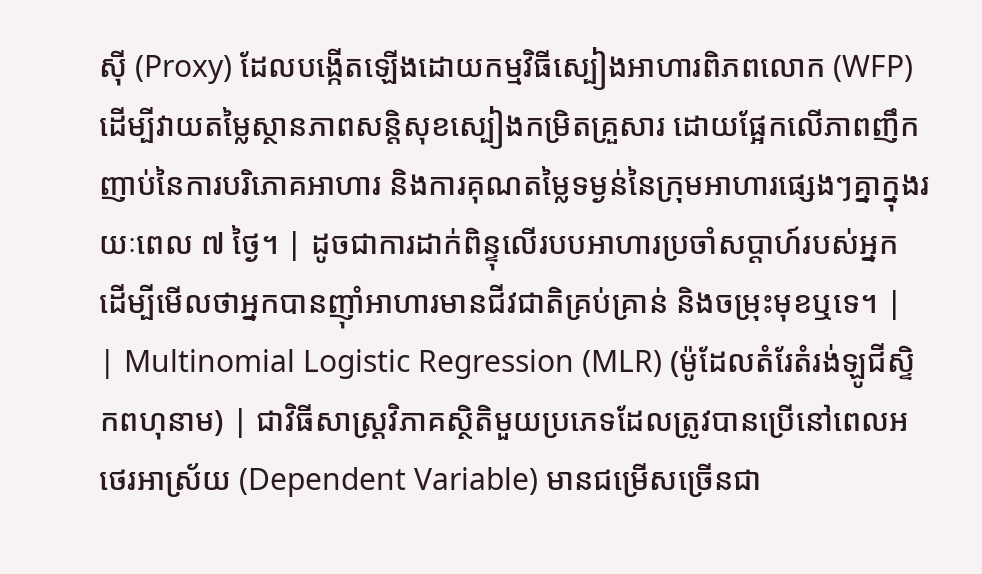ស៊ី (Proxy) ដែលបង្កើតឡើងដោយកម្មវិធីស្បៀងអាហារពិភពលោក (WFP) ដើម្បីវាយតម្លៃស្ថានភាពសន្តិសុខស្បៀងកម្រិតគ្រួសារ ដោយផ្អែកលើភាពញឹកញាប់នៃការបរិភោគអាហារ និងការគុណតម្លៃទម្ងន់នៃក្រុមអាហារផ្សេងៗគ្នាក្នុងរយៈពេល ៧ ថ្ងៃ។ | ដូចជាការដាក់ពិន្ទុលើរបបអាហារប្រចាំសប្តាហ៍របស់អ្នក ដើម្បីមើលថាអ្នកបានញ៉ាំអាហារមានជីវជាតិគ្រប់គ្រាន់ និងចម្រុះមុខឬទេ។ |
| Multinomial Logistic Regression (MLR) (ម៉ូដែលតំរែតំរង់ឡូជីស្ទិកពហុនាម) | ជាវិធីសាស្ត្រវិភាគស្ថិតិមួយប្រភេទដែលត្រូវបានប្រើនៅពេលអថេរអាស្រ័យ (Dependent Variable) មានជម្រើសច្រើនជា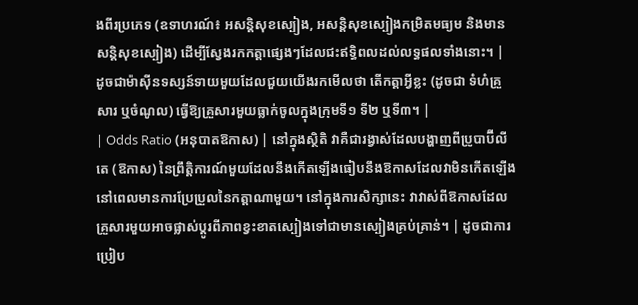ងពីរប្រភេទ (ឧទាហរណ៍៖ អសន្តិសុខស្បៀង, អសន្តិសុខស្បៀងកម្រិតមធ្យម និងមានសន្តិសុខស្បៀង) ដើម្បីស្វែងរកកត្តាផ្សេងៗដែលជះឥទ្ធិពលដល់លទ្ធផលទាំងនោះ។ | ដូចជាម៉ាស៊ីនទស្សន៍ទាយមួយដែលជួយយើងរកមើលថា តើកត្តាអ្វីខ្លះ (ដូចជា ទំហំគ្រួសារ ឬចំណូល) ធ្វើឱ្យគ្រួសារមួយធ្លាក់ចូលក្នុងក្រុមទី១ ទី២ ឬទី៣។ |
| Odds Ratio (អនុបាតឱកាស) | នៅក្នុងស្ថិតិ វាគឺជារង្វាស់ដែលបង្ហាញពីប្រូបាប៊ីលីតេ (ឱកាស) នៃព្រឹត្តិការណ៍មួយដែលនឹងកើតឡើងធៀបនឹងឱកាសដែលវាមិនកើតឡើង នៅពេលមានការប្រែប្រួលនៃកត្តាណាមួយ។ នៅក្នុងការសិក្សានេះ វាវាស់ពីឱកាសដែលគ្រួសារមួយអាចផ្លាស់ប្តូរពីភាពខ្វះខាតស្បៀងទៅជាមានស្បៀងគ្រប់គ្រាន់។ | ដូចជាការប្រៀប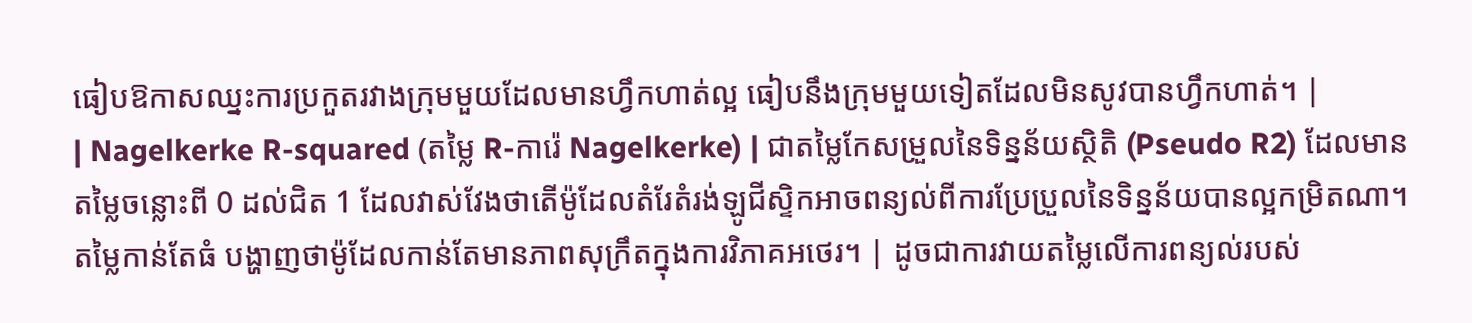ធៀបឱកាសឈ្នះការប្រកួតរវាងក្រុមមួយដែលមានហ្វឹកហាត់ល្អ ធៀបនឹងក្រុមមួយទៀតដែលមិនសូវបានហ្វឹកហាត់។ |
| Nagelkerke R-squared (តម្លៃ R-ការ៉េ Nagelkerke) | ជាតម្លៃកែសម្រួលនៃទិន្នន័យស្ថិតិ (Pseudo R2) ដែលមានតម្លៃចន្លោះពី 0 ដល់ជិត 1 ដែលវាស់វែងថាតើម៉ូដែលតំរែតំរង់ឡូជីស្ទិកអាចពន្យល់ពីការប្រែប្រួលនៃទិន្នន័យបានល្អកម្រិតណា។ តម្លៃកាន់តែធំ បង្ហាញថាម៉ូដែលកាន់តែមានភាពសុក្រឹតក្នុងការវិភាគអថេរ។ | ដូចជាការវាយតម្លៃលើការពន្យល់របស់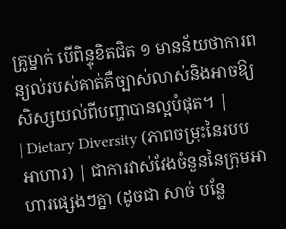គ្រូម្នាក់ បើពិន្ទុខិតជិត ១ មានន័យថាការពន្យល់របស់គាត់គឺច្បាស់លាស់និងអាចឱ្យសិស្សយល់ពីបញ្ហាបានល្អបំផុត។ |
| Dietary Diversity (ភាពចម្រុះនៃរបបអាហារ) | ជាការវាស់វែងចំនួននៃក្រុមអាហារផ្សេងៗគ្នា (ដូចជា សាច់ បន្លែ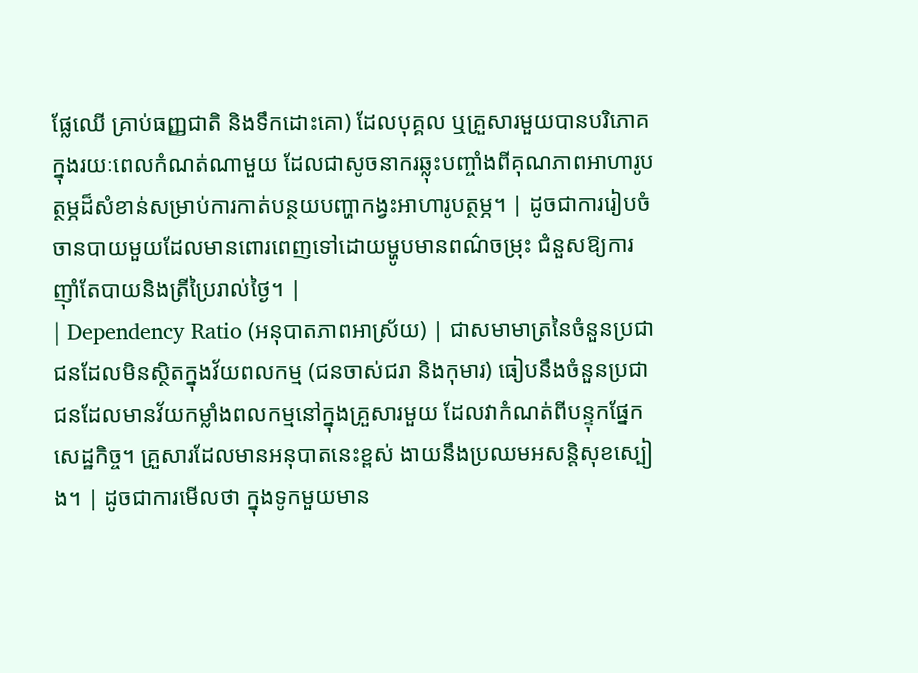ផ្លែឈើ គ្រាប់ធញ្ញជាតិ និងទឹកដោះគោ) ដែលបុគ្គល ឬគ្រួសារមួយបានបរិភោគក្នុងរយៈពេលកំណត់ណាមួយ ដែលជាសូចនាករឆ្លុះបញ្ចាំងពីគុណភាពអាហារូបត្ថម្ភដ៏សំខាន់សម្រាប់ការកាត់បន្ថយបញ្ហាកង្វះអាហារូបត្ថម្ភ។ | ដូចជាការរៀបចំចានបាយមួយដែលមានពោរពេញទៅដោយម្ហូបមានពណ៌ចម្រុះ ជំនួសឱ្យការញ៉ាំតែបាយនិងត្រីប្រៃរាល់ថ្ងៃ។ |
| Dependency Ratio (អនុបាតភាពអាស្រ័យ) | ជាសមាមាត្រនៃចំនួនប្រជាជនដែលមិនស្ថិតក្នុងវ័យពលកម្ម (ជនចាស់ជរា និងកុមារ) ធៀបនឹងចំនួនប្រជាជនដែលមានវ័យកម្លាំងពលកម្មនៅក្នុងគ្រួសារមួយ ដែលវាកំណត់ពីបន្ទុកផ្នែកសេដ្ឋកិច្ច។ គ្រួសារដែលមានអនុបាតនេះខ្ពស់ ងាយនឹងប្រឈមអសន្តិសុខស្បៀង។ | ដូចជាការមើលថា ក្នុងទូកមួយមាន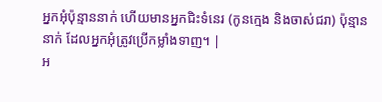អ្នកអុំប៉ុន្មាននាក់ ហើយមានអ្នកជិះទំនេរ (កូនក្មេង និងចាស់ជរា) ប៉ុន្មាននាក់ ដែលអ្នកអុំត្រូវប្រើកម្លាំងទាញ។ |
អ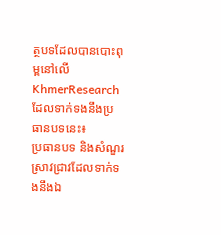ត្ថបទដែលបានបោះពុម្ពនៅលើ KhmerResearch ដែលទាក់ទងនឹងប្រធានបទនេះ៖
ប្រធានបទ និងសំណួរស្រាវជ្រាវដែលទាក់ទងនឹងឯ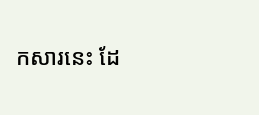កសារនេះ ដែ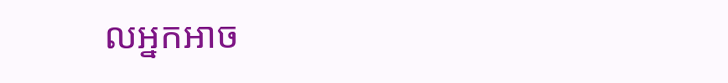លអ្នកអាច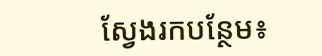ស្វែងរកបន្ថែម៖